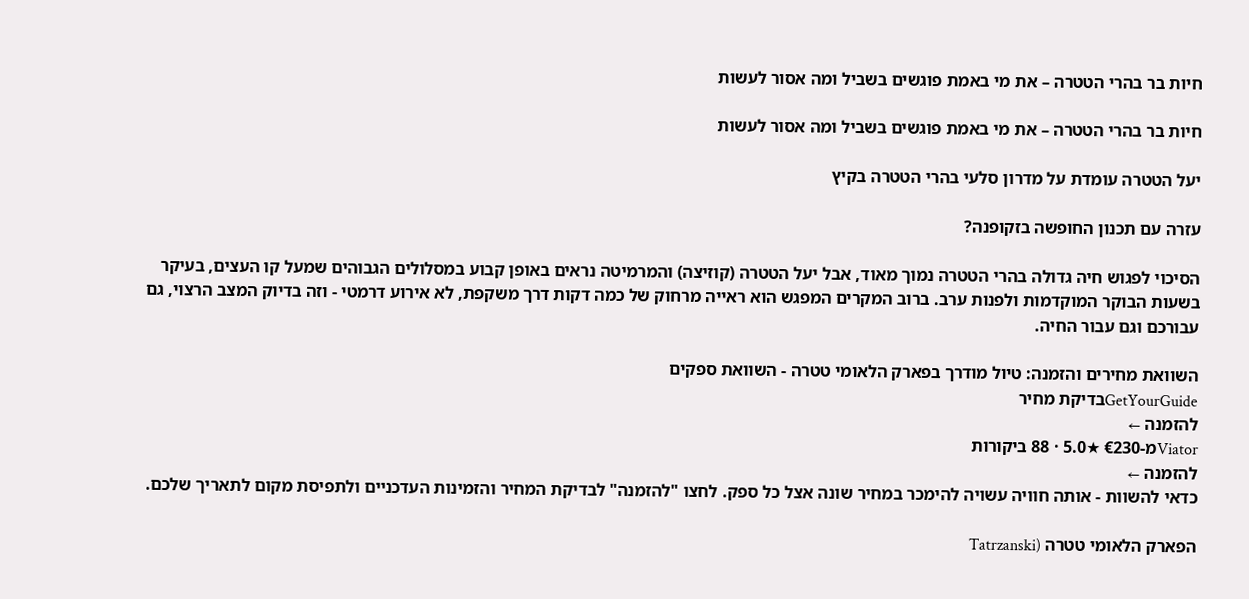חיות בר בהרי הטטרה – את מי באמת פוגשים בשביל ומה אסור לעשות

חיות בר בהרי הטטרה – את מי באמת פוגשים בשביל ומה אסור לעשות

יעל הטטרה עומדת על מדרון סלעי בהרי הטטרה בקיץ

עזרה עם תכנון החופשה בזקופנה?

הסיכוי לפגוש חיה גדולה בהרי הטטרה נמוך מאוד, אבל יעל הטטרה (קוזיצה) והמרמיטה נראים באופן קבוע במסלולים הגבוהים שמעל קו העצים, בעיקר בשעות הבוקר המוקדמות ולפנות ערב. ברוב המקרים המפגש הוא ראייה מרחוק של כמה דקות דרך משקפת, לא אירוע דרמטי - וזה בדיוק המצב הרצוי, גם עבורכם וגם עבור החיה.

השוואת מחירים והזמנה: טיול מודרך בפארק הלאומי טטרה - השוואת ספקים
GetYourGuideבדיקת מחיר
להזמנה ←
Viatorמ-€230 ★5.0 · 88 ביקורות
להזמנה ←
כדאי להשוות - אותה חוויה עשויה להימכר במחיר שונה אצל כל ספק. לחצו "להזמנה" לבדיקת המחיר והזמינות העדכניים ולתפיסת מקום לתאריך שלכם.

הפארק הלאומי טטרה (Tatrzanski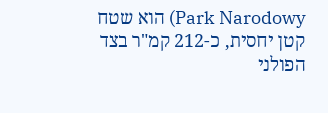Park Narodowy) הוא שטח קטן יחסית, כ-212 קמ"ר בצד הפולני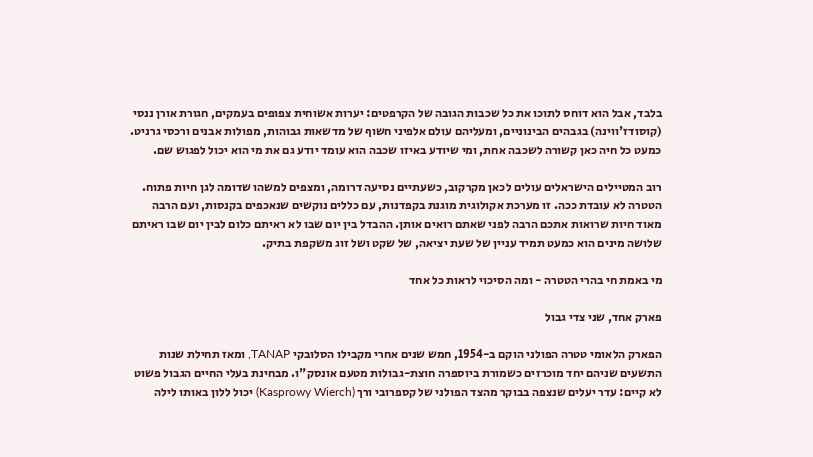בלבד, אבל הוא דוחס לתוכו את כל שכבות הגובה של הקרפטים: יערות אשוחית צפופים בעמקים, חגורת אורן ננסי (קוסודז'ווינה) בגבהים הבינוניים, ומעליהם עולם אלפיני חשוף של מדשאות גבוהות, מפולות אבנים ורכסי גרניט. כמעט כל חיה כאן קשורה לשכבה אחת, ומי שיודע באיזו שכבה הוא עומד יודע גם את מי הוא יכול לפגוש שם.

רוב המטיילים הישראלים עולים לכאן מקרקוב, כשעתיים נסיעה דרומה, ומצפים למשהו שדומה לגן חיות פתוח. הטטרה לא עובדת ככה. זו מערכת אקולוגית מוגנת בקפדנות, עם כללים נוקשים שנאכפים בקנסות, ועם הרבה מאוד חיות שרואות אתכם הרבה לפני שאתם רואים אותן. ההבדל בין יום שבו לא ראיתם כלום לבין יום שבו ראיתם שלושה מינים הוא כמעט תמיד עניין של שעת יציאה, של שקט ושל זוג משקפת בתיק.

מי באמת חי בהרי הטטרה - ומה הסיכוי לראות כל אחד

פארק אחד, שני צדי גבול

הפארק הלאומי טטרה הפולני הוקם ב-1954, חמש שנים אחרי מקבילו הסלובקי TANAP, ומאז תחילת שנות התשעים שניהם יחד מוכרזים כשמורת ביוספרה חוצת-גבולות מטעם אונסק"ו. מבחינת בעלי החיים הגבול פשוט לא קיים: עדר יעלים שנצפה בבוקר מהצד הפולני של קספרובי ורך (Kasprowy Wierch) יכול ללון באותו לילה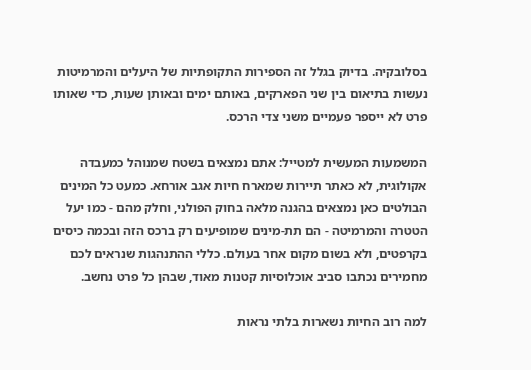בסלובקיה. בדיוק בגלל זה הספירות התקופתיות של היעלים והמרמיטות נעשות בתיאום בין שני הפארקים, באותם ימים ובאותן שעות, כדי שאותו פרט לא ייספר פעמיים משני צדי הרכס.

המשמעות המעשית למטייל: אתם נמצאים בשטח שמנוהל כמעבדה אקולוגית, לא כאתר תיירות שמארח חיות אגב אורחא. כמעט כל המינים הבולטים כאן נמצאים בהגנה מלאה בחוק הפולני, וחלק מהם - כמו יעל הטטרה והמרמיטה - הם תת-מינים שמופיעים רק ברכס הזה ובכמה כיסים בקרפטים, ולא בשום מקום אחר בעולם. כללי ההתנהגות שנראים לכם מחמירים נכתבו סביב אוכלוסיות קטנות מאוד, שבהן כל פרט נחשב.

למה רוב החיות נשארות בלתי נראות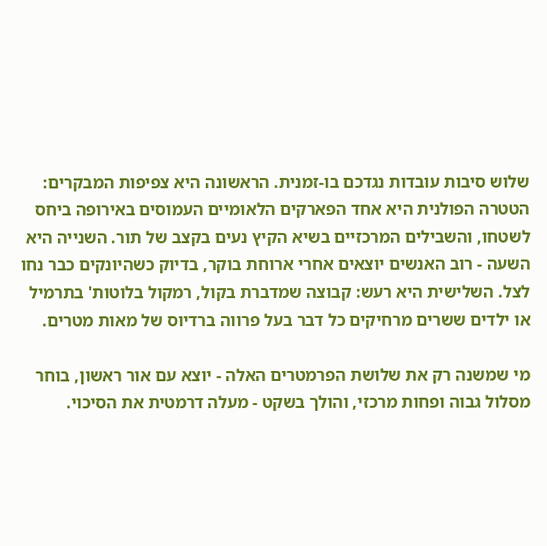שלוש סיבות עובדות נגדכם בו-זמנית. הראשונה היא צפיפות המבקרים: הטטרה הפולנית היא אחד הפארקים הלאומיים העמוסים באירופה ביחס לשטחו, והשבילים המרכזיים בשיא הקיץ נעים בקצב של תור. השנייה היא השעה - רוב האנשים יוצאים אחרי ארוחת בוקר, בדיוק כשהיונקים כבר נחו לצל. השלישית היא רעש: קבוצה שמדברת בקול, רמקול בלוטות' בתרמיל או ילדים ששרים מרחיקים כל דבר בעל פרווה ברדיוס של מאות מטרים.

מי שמשנה רק את שלושת הפרמטרים האלה - יוצא עם אור ראשון, בוחר מסלול גבוה ופחות מרכזי, והולך בשקט - מעלה דרמטית את הסיכוי.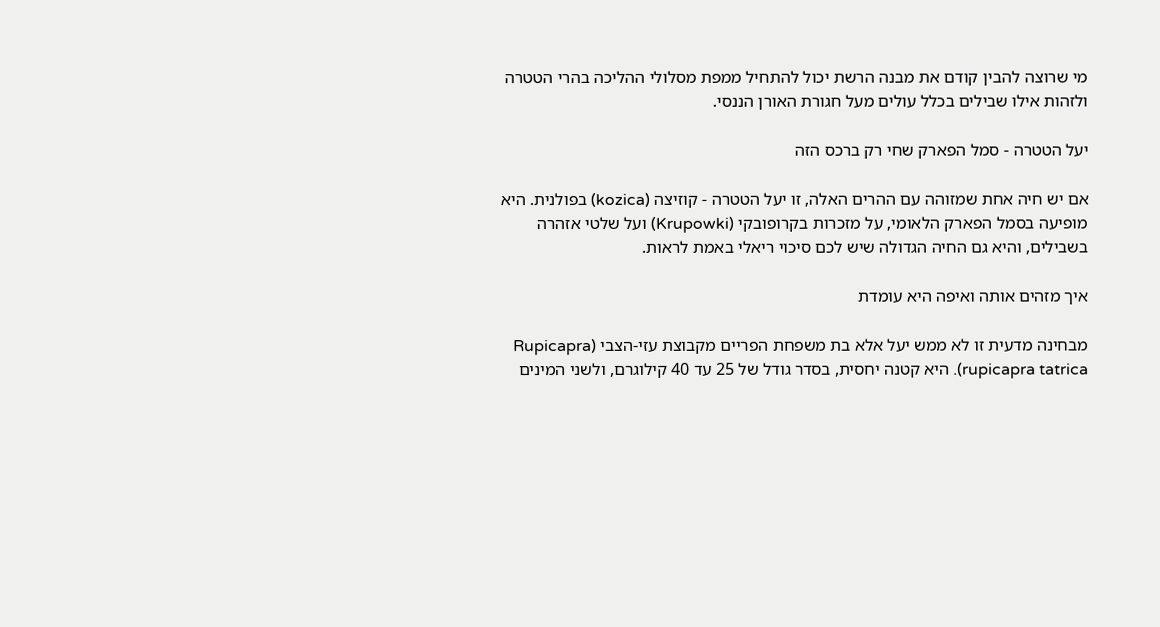מי שרוצה להבין קודם את מבנה הרשת יכול להתחיל ממפת מסלולי ההליכה בהרי הטטרה ולזהות אילו שבילים בכלל עולים מעל חגורת האורן הננסי.

יעל הטטרה - סמל הפארק שחי רק ברכס הזה

אם יש חיה אחת שמזוהה עם ההרים האלה, זו יעל הטטרה - קוזיצה (kozica) בפולנית. היא מופיעה בסמל הפארק הלאומי, על מזכרות בקרופובקי (Krupowki) ועל שלטי אזהרה בשבילים, והיא גם החיה הגדולה שיש לכם סיכוי ריאלי באמת לראות.

איך מזהים אותה ואיפה היא עומדת

מבחינה מדעית זו לא ממש יעל אלא בת משפחת הפריים מקבוצת עזי-הצבי (Rupicapra rupicapra tatrica). היא קטנה יחסית, בסדר גודל של 25 עד 40 קילוגרם, ולשני המינים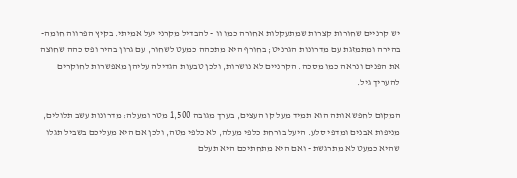יש קרניים שחורות קצרות שמתעקלות אחורה כמו וו - להבדיל מקרני יעל אמיתי. בקיץ הפרווה חומה-בהירה ומתמזגת עם מדרונות הגרניט; בחורף היא מתכהה כמעט לשחור, עם גרון בהיר ופס כהה שחוצה את הפנים ונראה כמו מסכה. הקרניים לא נושרות, ולכן טבעות הגדילה עליהן מאפשרות לחוקרים להעריך גיל.

המקום לחפש אותה הוא תמיד מעל קו העצים, בערך מגובה 1,500 מטר ומעלה: מדרונות עשב תלולים, מניפות אבנים ומדפי סלע. היעל בורחת כלפי מעלה, לא כלפי מטה, ולכן אם היא מעליכם בשביל תגלו שהיא כמעט לא מתרגשת - ואם היא מתחתיכם היא תעלם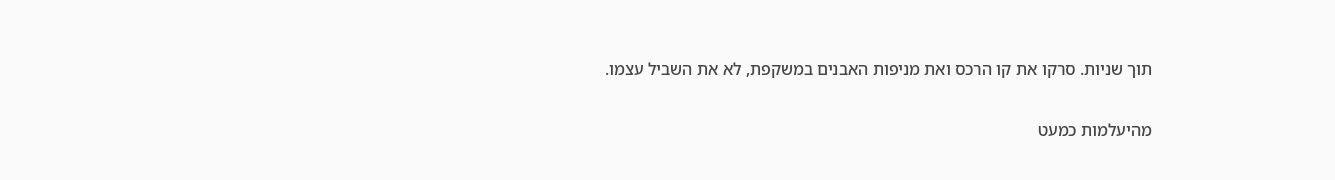תוך שניות. סרקו את קו הרכס ואת מניפות האבנים במשקפת, לא את השביל עצמו.

מהיעלמות כמעט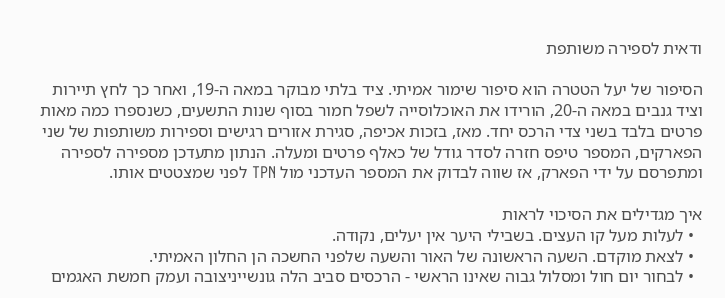ודאית לספירה משותפת

הסיפור של יעל הטטרה הוא סיפור שימור אמיתי. ציד בלתי מבוקר במאה ה-19, ואחר כך לחץ תיירות וציד גנבים במאה ה-20, הורידו את האוכלוסייה לשפל חמור בסוף שנות התשעים, כשנספרו כמה מאות פרטים בלבד בשני צדי הרכס יחד. מאז, בזכות אכיפה, סגירת אזורים רגישים וספירות משותפות של שני הפארקים, המספר טיפס חזרה לסדר גודל של כאלף פרטים ומעלה. הנתון מתעדכן מספירה לספירה ומתפרסם על ידי הפארק, אז שווה לבדוק את המספר העדכני מול TPN לפני שמצטטים אותו.

איך מגדילים את הסיכוי לראות
  • לעלות מעל קו העצים. בשבילי היער אין יעלים, נקודה.
  • לצאת מוקדם. השעה הראשונה של האור והשעה שלפני החשכה הן החלון האמיתי.
  • לבחור יום חול ומסלול גבוה שאינו הראשי - הרכסים סביב הלה גונשייניצובה ועמק חמשת האגמים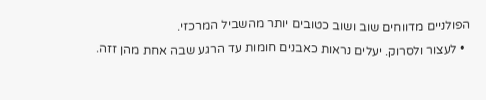הפולניים מדווחים שוב ושוב כטובים יותר מהשביל המרכזי.
  • לעצור ולסרוק. יעלים נראות כאבנים חומות עד הרגע שבה אחת מהן זזה.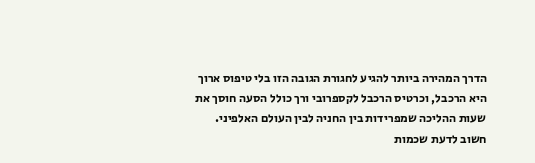הדרך המהירה ביותר להגיע לחגורת הגובה הזו בלי טיפוס ארוך היא הרכבל, וכרטיס הרכבל לקספרובי ורך כולל הסעה חוסך את שעות ההליכה שמפרידות בין החניה לבין העולם האלפיני. חשוב לדעת שכמות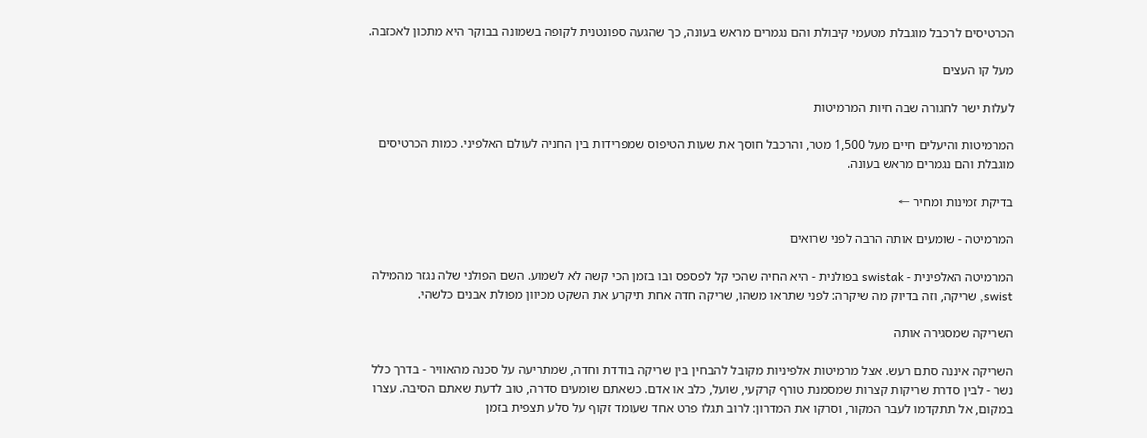הכרטיסים לרכבל מוגבלת מטעמי קיבולת והם נגמרים מראש בעונה, כך שהגעה ספונטנית לקופה בשמונה בבוקר היא מתכון לאכזבה.

מעל קו העצים

לעלות ישר לחגורה שבה חיות המרמיטות

המרמיטות והיעלים חיים מעל 1,500 מטר, והרכבל חוסך את שעות הטיפוס שמפרידות בין החניה לעולם האלפיני. כמות הכרטיסים מוגבלת והם נגמרים מראש בעונה.

בדיקת זמינות ומחיר ←

המרמיטה - שומעים אותה הרבה לפני שרואים

המרמיטה האלפינית - swistak בפולנית - היא החיה שהכי קל לפספס ובו בזמן הכי קשה לא לשמוע. השם הפולני שלה נגזר מהמילה swist, שריקה, וזה בדיוק מה שיקרה: לפני שתראו משהו, שריקה חדה אחת תיקרע את השקט מכיוון מפולת אבנים כלשהי.

השריקה שמסגירה אותה

השריקה איננה סתם רעש. אצל מרמיטות אלפיניות מקובל להבחין בין שריקה בודדת וחדה, שמתריעה על סכנה מהאוויר - בדרך כלל נשר - לבין סדרת שריקות קצרות שמסמנת טורף קרקעי, שועל, כלב או אדם. כשאתם שומעים סדרה, טוב לדעת שאתם הסיבה. עצרו במקום, אל תתקדמו לעבר המקור, וסרקו את המדרון: לרוב תגלו פרט אחד שעומד זקוף על סלע תצפית בזמן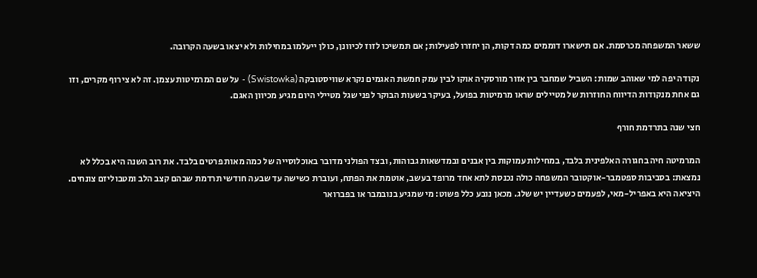ששאר המשפחה מכרסמת. אם תישארו דוממים כמה דקות, הן יחזרו לפעילות; אם תמשיכו לזוז לכיוונן, כולן ייעלמו במחילות ולא יצאו בשעה הקרובה.

נקודה יפה למי שאוהב שמות: השביל שמחבר בין אזור מורסקיה אוקו לבין עמק חמשת האגמים נקרא שוויסטובקה (Swistowka) - על שם המרמיטות עצמן. זה לא צירוף מקרים, וזו גם אחת מנקודות הדיווח החוזרות של מטיילים שראו מרמיטות בפועל, בעיקר בשעות הבוקר לפני שגל מטיילי היום מגיע מכיוון האגם.

חצי שנה בתרדמת חורף

המרמיטה חיה בחגורה האלפינית בלבד, במחילות עמוקות בין אבנים ובמדשאות גבוהות, ובצד הפולני מדובר באוכלוסייה של כמה מאות פרטים בלבד. את רוב השנה היא בכלל לא נמצאת: בסביבות ספטמבר-אוקטובר המשפחה כולה נכנסת לתא אחד מרופד בעשב, אוטמת את הפתח, ועוברת כשישה עד שבעה חודשי תרדמת שבהם קצב הלב ומטבוליזם צונחים. היציאה היא באפריל-מאי, לפעמים כשעדיין יש שלג. מכאן נובע כלל פשוט: מי שמגיע בנובמבר או בפברואר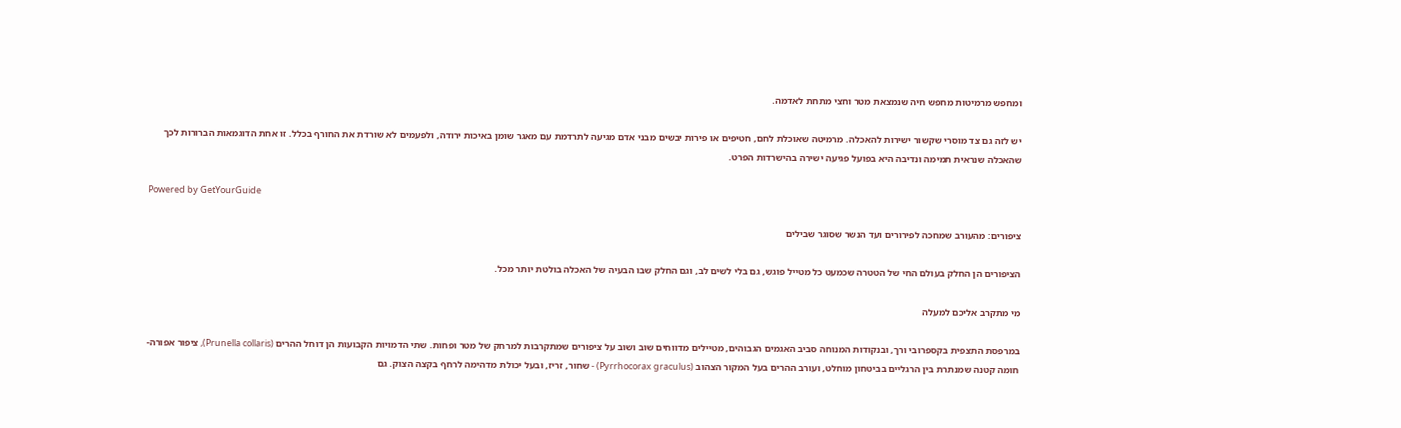ומחפש מרמיטות מחפש חיה שנמצאת מטר וחצי מתחת לאדמה.

יש לזה גם צד מוסרי שקשור ישירות להאכלה. מרמיטה שאוכלת לחם, חטיפים או פירות יבשים מבני אדם מגיעה לתרדמת עם מאגר שומן באיכות ירודה, ולפעמים לא שורדת את החורף בכלל. זו אחת הדוגמאות הברורות לכך שהאכלה שנראית תמימה ונדיבה היא בפועל פגיעה ישירה בהישרדות הפרט.

Powered by GetYourGuide

ציפורים: מהעורב שמחכה לפירורים ועד הנשר שסוגר שבילים

הציפורים הן החלק בעולם החי של הטטרה שכמעט כל מטייל פוגש, גם בלי לשים לב, וגם החלק שבו הבעיה של האכלה בולטת יותר מכל.

מי מתקרב אליכם למעלה

במרפסת התצפית בקספרובי ורך, ובנקודות המנוחה סביב האגמים הגבוהים, מטיילים מדווחים שוב ושוב על ציפורים שמתקרבות למרחק של מטר ופחות. שתי הדמויות הקבועות הן דוחל ההרים (Prunella collaris), ציפור אפורה-חומה קטנה שמנתרת בין הרגליים בביטחון מוחלט, ועורב ההרים בעל המקור הצהוב (Pyrrhocorax graculus) - שחור, זריז, ובעל יכולת מדהימה לרחף בקצה הצוק. גם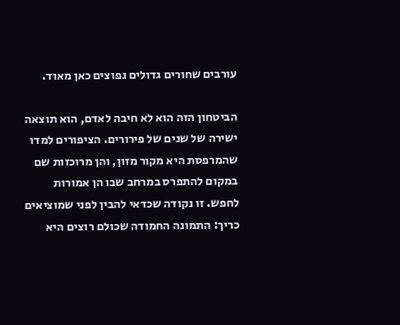עורבים שחורים גדולים נפוצים כאן מאוד.

הביטחון הזה הוא לא חיבה לאדם, הוא תוצאה ישירה של שנים של פירורים. הציפורים למדו שהמרפסת היא מקור מזון, והן מרוכזות שם במקום להתפרס במרחב שבו הן אמורות לחפש. זו נקודה שכדאי להבין לפני שמוציאים כריך: התמונה החמודה שכולם רוצים היא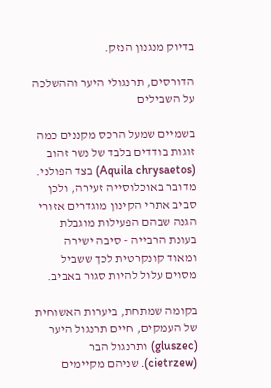בדיוק מנגנון הנזק.

הדורסים, תרנגולי היער וההשלכה על השבילים

בשמיים שמעל הרכס מקננים כמה זוגות בודדים בלבד של נשר זהוב (Aquila chrysaetos) בצד הפולני. מדובר באוכלוסייה זעירה, ולכן סביב אתרי הקינון מוגדרים אזורי הגנה שבהם הפעילות מוגבלת בעונת הרבייה - סיבה ישירה ומאוד קונקרטית לכך ששביל מסוים עלול להיות סגור באביב.

בקומה שמתחת, ביערות האשוחית של העמקים, חיים תרנגול היער (gluszec) ותרנגול הבר (cietrzew). שניהם מקיימים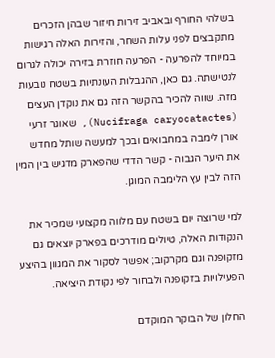בשלהי החורף ובאביב זירות חיזור שבהן הזכרים מתקבצים לפני עלות השחר, והזירות האלה רגישות במיוחד להפרעה - הפרעה חוזרת בזירה יכולה לגרום לנטישתה. גם כאן, ההגבלות העונתיות בשטח נובעות מזה. שווה להכיר בהקשר הזה גם את נוקדן העצים (Nucifraga caryocatactes), שאוגר זרעי אורן לימבה במחבואים ובכך למעשה שותל מחדש את היער הגבוה - קשר הדדי שהפארק מדגיש בין המין הזה לבין עץ הלימבה המוגן.

למי שרוצה יום בשטח עם מלווה מקצועי שמכיר את הנקודות האלה, טיולים מודרכים בפארק יוצאים גם מזקופנה וגם מקרקוב; אפשר לסקור את המגוון בהיצע הפעילויות בזקופנה ולבחור לפי נקודת היציאה.

החלון של הבוקר המוקדם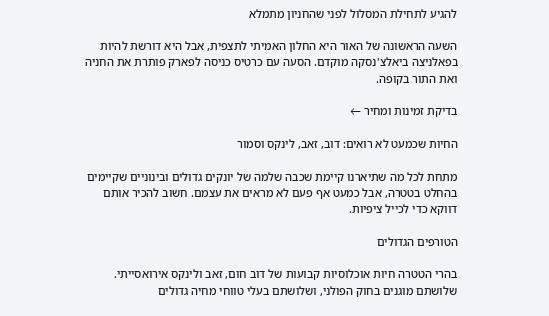להגיע לתחילת המסלול לפני שהחניון מתמלא

השעה הראשונה של האור היא החלון האמיתי לתצפית, אבל היא דורשת להיות בפאלניצה ביאלצ'נסקה מוקדם. הסעה עם כרטיס כניסה לפארק פותרת את החניה ואת התור בקופה.

בדיקת זמינות ומחיר ←

החיות שכמעט לא רואים: דוב, זאב, לינקס וסמור

מתחת לכל מה שתיארנו קיימת שכבה שלמה של יונקים גדולים ובינוניים שקיימים בהחלט בטטרה, אבל כמעט אף פעם לא מראים את עצמם. חשוב להכיר אותם דווקא כדי לכייל ציפיות.

הטורפים הגדולים

בהרי הטטרה חיות אוכלוסיות קבועות של דוב חום, זאב ולינקס אירואסייתי. שלושתם מוגנים בחוק הפולני, ושלושתם בעלי טווחי מחיה גדולים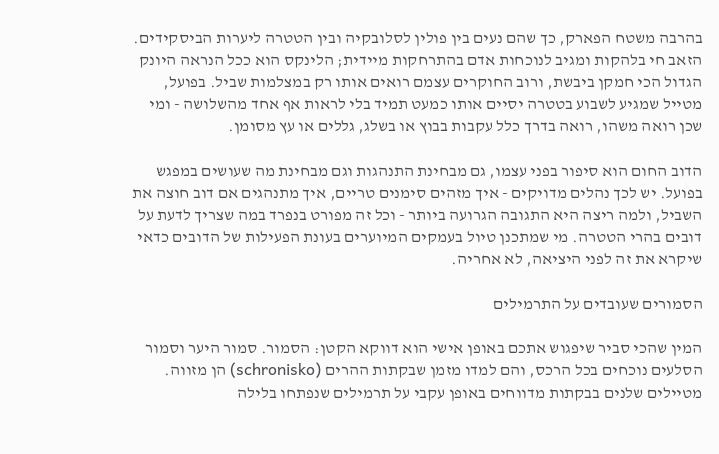בהרבה משטח הפארק, כך שהם נעים בין פולין לסלובקיה ובין הטטרה ליערות הביסקידים. הזאב חי בלהקות ומגיב לנוכחות אדם בהתרחקות מיידית; הלינקס הוא ככל הנראה היונק הגדול הכי חמקן ביבשת, ורוב החוקרים עצמם רואים אותו רק במצלמות שביל. בפועל, מטייל שמגיע לשבוע בטטרה יסיים אותו כמעט תמיד בלי לראות אף אחד מהשלושה - ומי שכן רואה משהו, רואה בדרך כלל עקבות בבוץ או בשלג, גללים או עץ מסומן.

הדוב החום הוא סיפור בפני עצמו, גם מבחינת התנהגות וגם מבחינת מה שעושים במפגש בפועל. יש לכך נהלים מדויקים - איך מזהים סימנים טריים, איך מתנהגים אם דוב חוצה את השביל, ולמה ריצה היא התגובה הגרועה ביותר - וכל זה מפורט בנפרד במה שצריך לדעת על דובים בהרי הטטרה. מי שמתכנן טיול בעמקים המיוערים בעונת הפעילות של הדובים כדאי שיקרא את זה לפני היציאה, לא אחריה.

הסמורים שעובדים על התרמילים

המין שהכי סביר שיפגוש אתכם באופן אישי הוא דווקא הקטן: הסמור. סמור היער וסמור הסלעים נוכחים בכל הרכס, והם למדו מזמן שבקתות ההרים (schronisko) הן מזווה. מטיילים שלנים בבקתות מדווחים באופן עקבי על תרמילים שנפתחו בלילה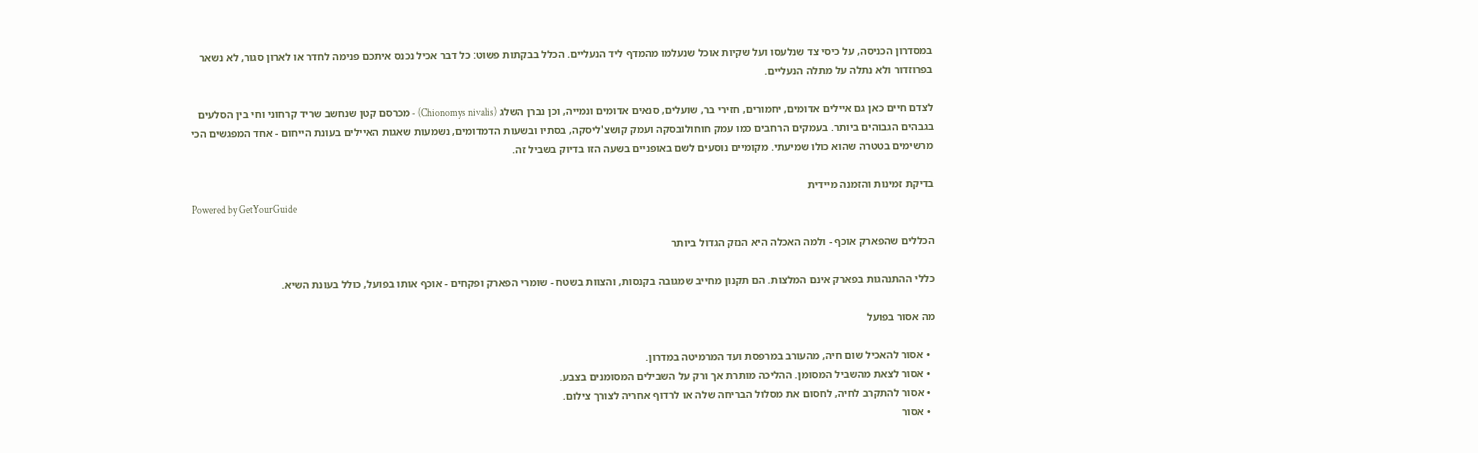במסדרון הכניסה, על כיסי צד שנלעסו ועל שקיות אוכל שנעלמו מהמדף ליד הנעליים. הכלל בבקתות פשוט: כל דבר אכיל נכנס איתכם פנימה לחדר או לארון סגור, לא נשאר בפרוזדור ולא נתלה על מתלה הנעליים.

לצדם חיים כאן גם איילים אדומים, יחמורים, חזירי בר, שועלים, סנאים אדומים ונמייה, וכן נברן השלג (Chionomys nivalis) - מכרסם קטן שנחשב שריד קרחוני וחי בין הסלעים בגבהים הגבוהים ביותר. בעמקים הרחבים כמו עמק חוחולובסקה ועמק קושצ'ליסקה, בסתיו ובשעות הדמדומים, נשמעות שאגות האיילים בעונת הייחום - אחד המפגשים הכי מרשימים בטטרה שהוא כולו שמיעתי. מקומיים נוסעים לשם באופניים בשעה הזו בדיוק בשביל זה.

בדיקת זמינות והזמנה מיידית
Powered by GetYourGuide

הכללים שהפארק אוכף - ולמה האכלה היא הנזק הגדול ביותר

כללי ההתנהגות בפארק אינם המלצות. הם תקנון מחייב שמגובה בקנסות, והצוות בשטח - שומרי הפארק ופקחים - אוכף אותו בפועל, כולל בעונת השיא.

מה אסור בפועל

  • אסור להאכיל שום חיה, מהעורב במרפסת ועד המרמיטה במדרון.
  • אסור לצאת מהשביל המסומן. ההליכה מותרת אך ורק על השבילים המסומנים בצבע.
  • אסור להתקרב לחיה, לחסום את מסלול הבריחה שלה או לרדוף אחריה לצורך צילום.
  • אסור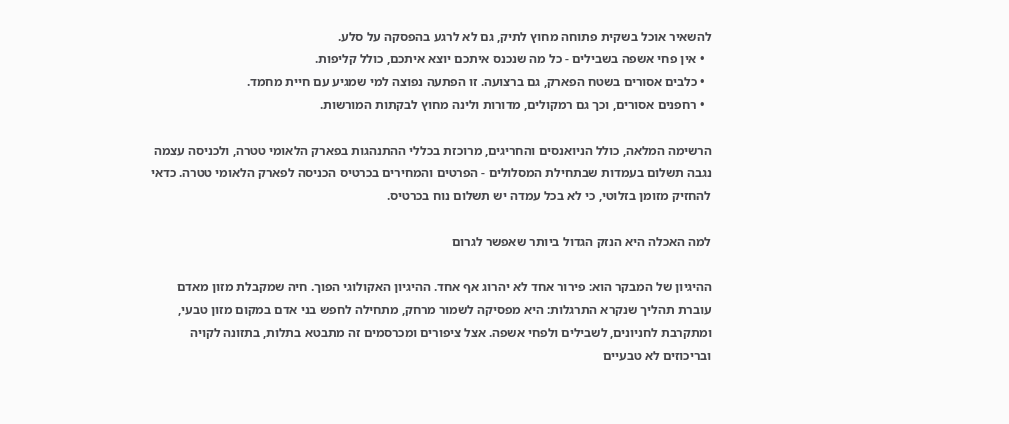להשאיר אוכל בשקית פתוחה מחוץ לתיק, גם לא לרגע בהפסקה על סלע.
  • אין פחי אשפה בשבילים - כל מה שנכנס איתכם יוצא איתכם, כולל קליפות.
  • כלבים אסורים בשטח הפארק, גם ברצועה. זו הפתעה נפוצה למי שמגיע עם חיית מחמד.
  • רחפנים אסורים, וכך גם רמקולים, מדורות ולינה מחוץ לבקתות המורשות.

הרשימה המלאה, כולל הניואנסים והחריגים, מרוכזת בכללי ההתנהגות בפארק הלאומי טטרה, ולכניסה עצמה נגבה תשלום בעמדות שבתחילת המסלולים - הפרטים והמחירים בכרטיס הכניסה לפארק הלאומי טטרה. כדאי להחזיק מזומן בזלוטי, כי לא בכל עמדה יש תשלום נוח בכרטיס.

למה האכלה היא הנזק הגדול ביותר שאפשר לגרום

ההיגיון של המבקר הוא: פירור אחד לא יהרוג אף אחד. ההיגיון האקולוגי הפוך. חיה שמקבלת מזון מאדם עוברת תהליך שנקרא התרגלות: היא מפסיקה לשמור מרחק, מתחילה לחפש בני אדם במקום מזון טבעי, ומתקרבת לחניונים, לשבילים ולפחי אשפה. אצל ציפורים ומכרסמים זה מתבטא בתלות, בתזונה לקויה ובריכוזים לא טבעיים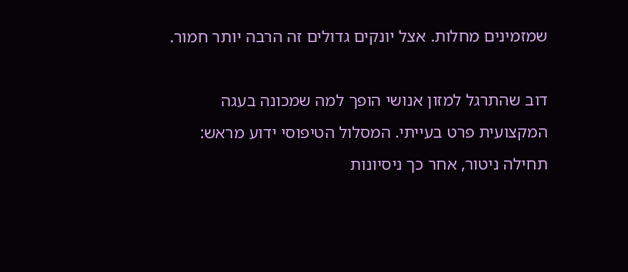שמזמינים מחלות. אצל יונקים גדולים זה הרבה יותר חמור.

דוב שהתרגל למזון אנושי הופך למה שמכונה בעגה המקצועית פרט בעייתי. המסלול הטיפוסי ידוע מראש: תחילה ניטור, אחר כך ניסיונות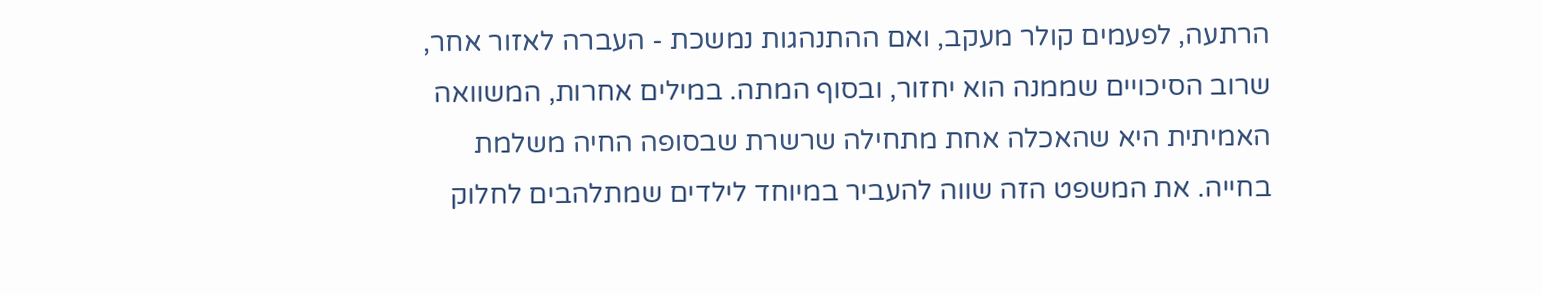הרתעה, לפעמים קולר מעקב, ואם ההתנהגות נמשכת - העברה לאזור אחר, שרוב הסיכויים שממנה הוא יחזור, ובסוף המתה. במילים אחרות, המשוואה האמיתית היא שהאכלה אחת מתחילה שרשרת שבסופה החיה משלמת בחייה. את המשפט הזה שווה להעביר במיוחד לילדים שמתלהבים לחלוק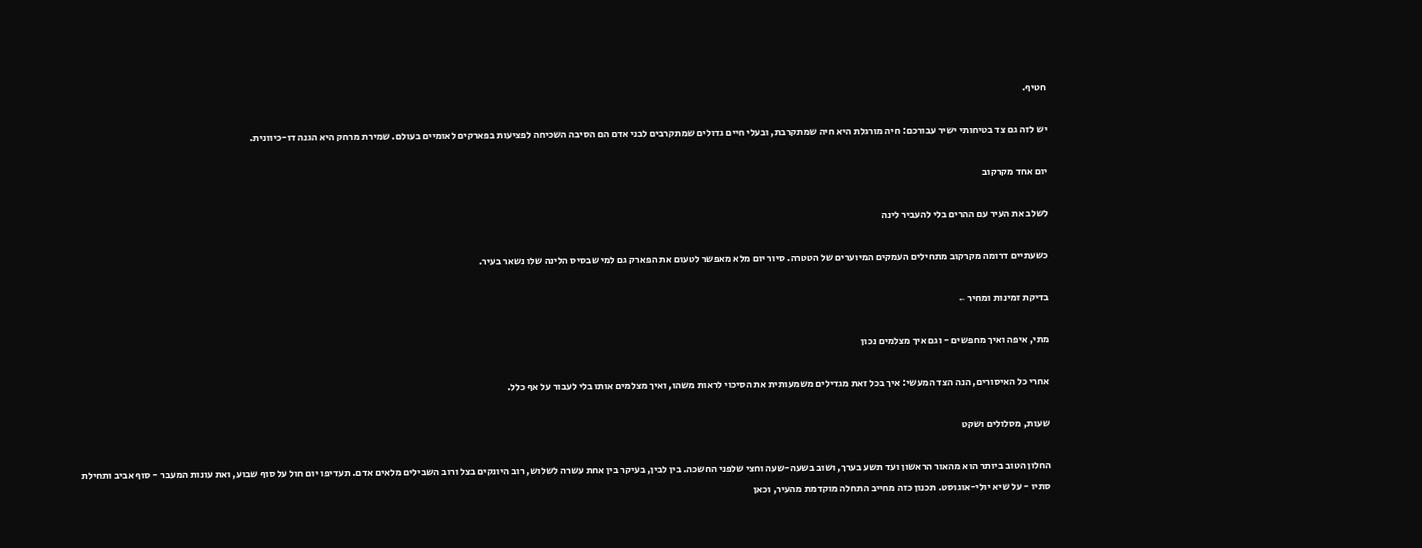חטיף.

יש לזה גם צד בטיחותי ישיר עבורכם: חיה מורגלת היא חיה שמתקרבת, ובעלי חיים גדולים שמתקרבים לבני אדם הם הסיבה השכיחה לפציעות בפארקים לאומיים בעולם. שמירת מרחק היא הגנה דו-כיוונית.

יום אחד מקרקוב

לשלב את העיר עם ההרים בלי להעביר לינה

כשעתיים דרומה מקרקוב מתחילים העמקים המיוערים של הטטרה. סיור יום מלא מאפשר לטעום את הפארק גם למי שבסיס הלינה שלו נשאר בעיר.

בדיקת זמינות ומחיר ←

מתי, איפה ואיך מחפשים - וגם איך מצלמים נכון

אחרי כל האיסורים, הנה הצד המעשי: איך בכל זאת מגדילים משמעותית את הסיכוי לראות משהו, ואיך מצלמים אותו בלי לעבור על אף כלל.

שעות, מסלולים ושקט

החלון הטוב ביותר הוא מהאור הראשון ועד תשע בערך, ושוב בשעה-שעה וחצי שלפני החשכה. בין לבין, בעיקר בין אחת עשרה לשלוש, רוב היונקים בצל ורוב השבילים מלאים אדם. תעדיפו יום חול על סוף שבוע, ואת עונות המעבר - סוף אביב ותחילת סתיו - על שיא יולי-אוגוסט. תכנון כזה מחייב התחלה מוקדמת מהעיר, וכאן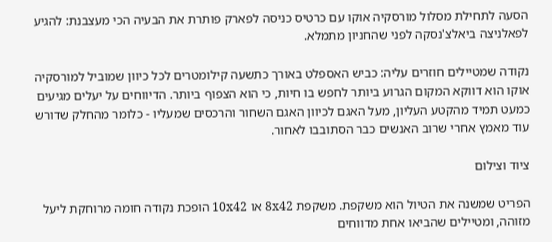הסעה לתחילת מסלול מורסקיה אוקו עם כרטיס כניסה לפארק פותרת את הבעיה הכי מעצבנת: להגיע לפאלניצה ביאלצ'נסקה לפני שהחניון מתמלא.

נקודה שמטיילים חוזרים עליה: כביש האספלט באורך כתשעה קילומטרים לכל כיוון שמוביל למורסקיה אוקו הוא דווקא המקום הגרוע ביותר לחפש בו חיות, כי הוא הצפוף ביותר. הדיווחים על יעלים מגיעים כמעט תמיד מהקטע העליון, מעל האגם לכיוון האגם השחור והרכסים שמעליו - כלומר מהחלק שדורש עוד מאמץ אחרי שרוב האנשים כבר הסתובבו לאחור.

ציוד וצילום

הפריט שמשנה את הטיול הוא משקפת. משקפת 8x42 או 10x42 הופכת נקודה חומה מרוחקת ליעל מזוהה, ומטיילים שהביאו אחת מדווחים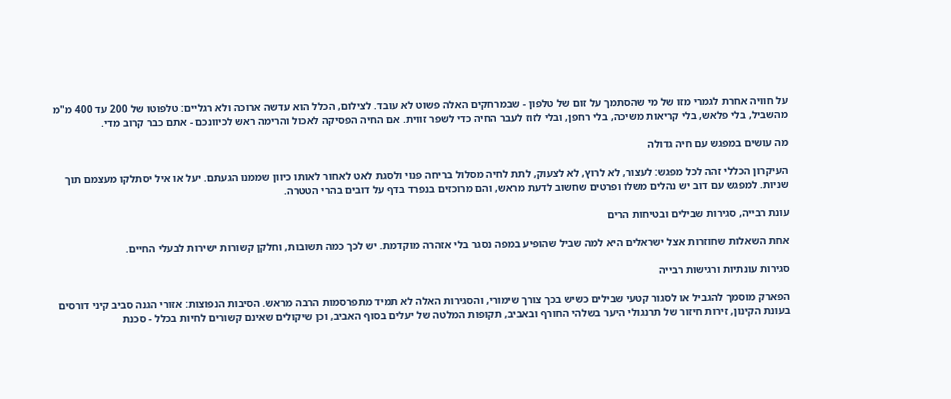על חוויה אחרת לגמרי מזו של מי שהסתמך על זום של טלפון - שבמרחקים האלה פשוט לא עובד. לצילום, הכלל הוא עדשה ארוכה ולא רגליים: טלפוטו של 200 עד 400 מ"מ מהשביל, בלי פלאש, בלי קריאות משיכה, בלי רחפן, ובלי לזוז לעבר החיה כדי לשפר זווית. אם החיה הפסיקה לאכול והרימה ראש לכיוונכם - אתם כבר קרוב מדי.

מה עושים במפגש עם חיה גדולה

העיקרון הכללי זהה לכל מפגש: לעצור, לא לרוץ, לא לצעוק, לתת לחיה מסלול בריחה פנוי ולסגת לאט לאחור לאותו כיוון שממנו הגעתם. יעל או איל יסתלקו מעצמם תוך שניות. למפגש עם דוב יש נהלים משלו ופרטים שחשוב לדעת מראש, והם מרוכזים בנפרד בדף על דובים בהרי הטטרה.

עונת רבייה, סגירות שבילים ובטיחות הרים

אחת השאלות שחוזרות אצל ישראלים היא למה שביל שהופיע במפה נסגר בלי אזהרה מוקדמת. יש לכך כמה תשובות, וחלקן קשורות ישירות לבעלי החיים.

סגירות עונתיות ורגישות רבייה

הפארק מוסמך להגביל או לסגור קטעי שבילים כשיש בכך צורך שימורי, והסגירות האלה לא תמיד מתפרסמות הרבה מראש. הסיבות הנפוצות: אזורי הגנה סביב קיני דורסים בעונת הקינון, זירות חיזור של תרנגולי היער בשלהי החורף ובאביב, תקופות המלטה של יעלים בסוף האביב, וכן שיקולים שאינם קשורים לחיות בכלל - סכנת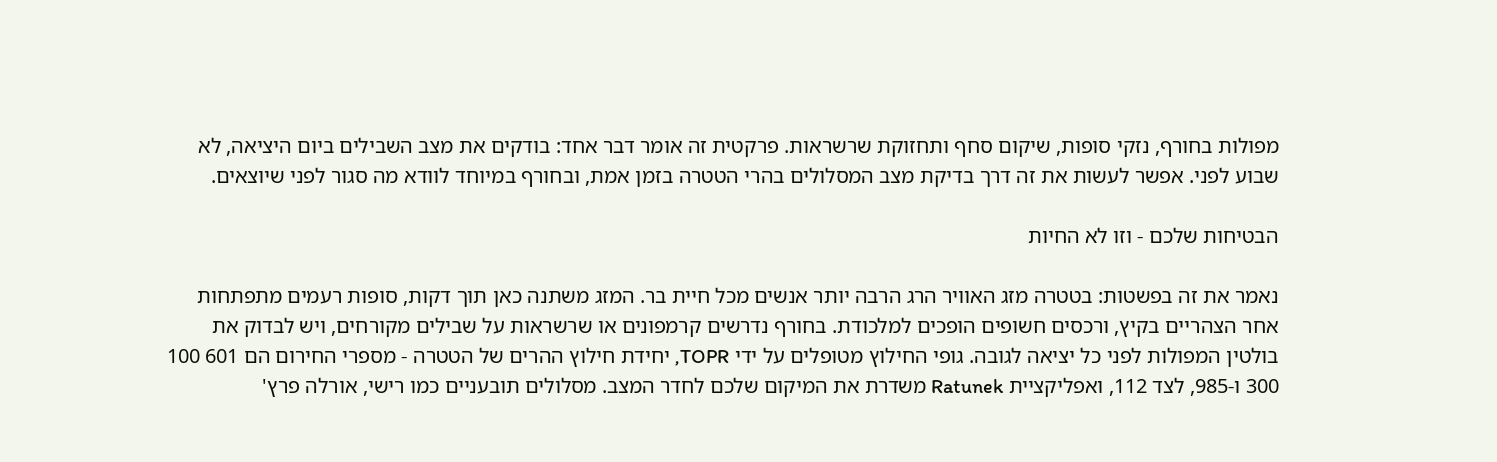מפולות בחורף, נזקי סופות, שיקום סחף ותחזוקת שרשראות. פרקטית זה אומר דבר אחד: בודקים את מצב השבילים ביום היציאה, לא שבוע לפני. אפשר לעשות את זה דרך בדיקת מצב המסלולים בהרי הטטרה בזמן אמת, ובחורף במיוחד לוודא מה סגור לפני שיוצאים.

הבטיחות שלכם - וזו לא החיות

נאמר את זה בפשטות: בטטרה מזג האוויר הרג הרבה יותר אנשים מכל חיית בר. המזג משתנה כאן תוך דקות, סופות רעמים מתפתחות אחר הצהריים בקיץ, ורכסים חשופים הופכים למלכודת. בחורף נדרשים קרמפונים או שרשראות על שבילים מקורחים, ויש לבדוק את בולטין המפולות לפני כל יציאה לגובה. גופי החילוץ מטופלים על ידי TOPR, יחידת חילוץ ההרים של הטטרה - מספרי החירום הם 601 100 300 ו-985, לצד 112, ואפליקציית Ratunek משדרת את המיקום שלכם לחדר המצב. מסלולים תובעניים כמו רישי, אורלה פרץ'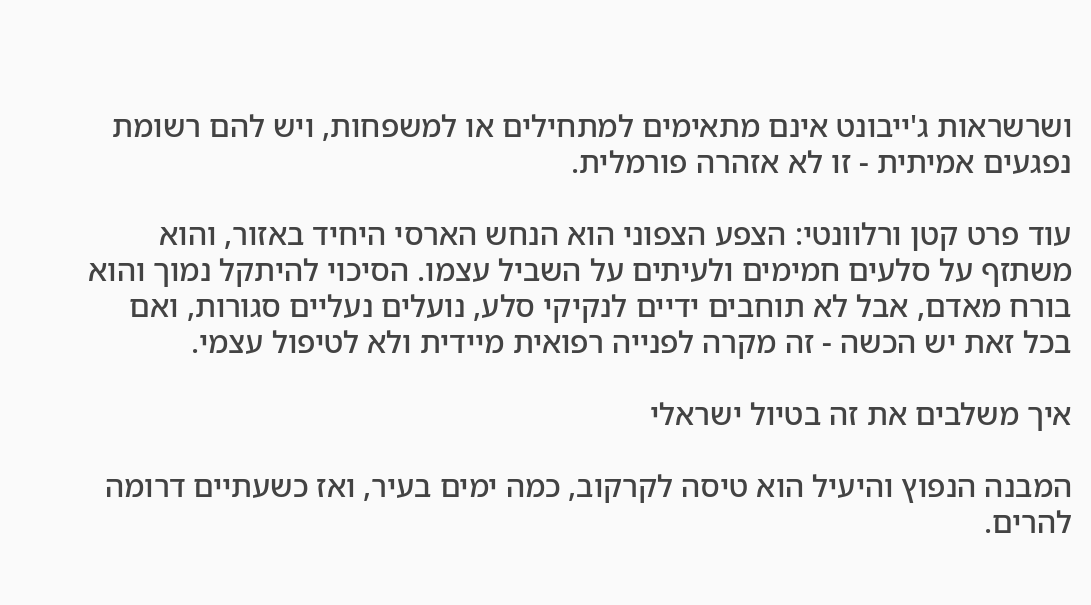ושרשראות ג'ייבונט אינם מתאימים למתחילים או למשפחות, ויש להם רשומת נפגעים אמיתית - זו לא אזהרה פורמלית.

עוד פרט קטן ורלוונטי: הצפע הצפוני הוא הנחש הארסי היחיד באזור, והוא משתזף על סלעים חמימים ולעיתים על השביל עצמו. הסיכוי להיתקל נמוך והוא בורח מאדם, אבל לא תוחבים ידיים לנקיקי סלע, נועלים נעליים סגורות, ואם בכל זאת יש הכשה - זה מקרה לפנייה רפואית מיידית ולא לטיפול עצמי.

איך משלבים את זה בטיול ישראלי

המבנה הנפוץ והיעיל הוא טיסה לקרקוב, כמה ימים בעיר, ואז כשעתיים דרומה להרים.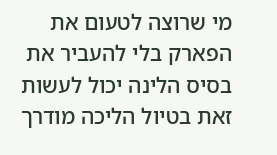מי שרוצה לטעום את הפארק בלי להעביר את בסיס הלינה יכול לעשות זאת בטיול הליכה מודרך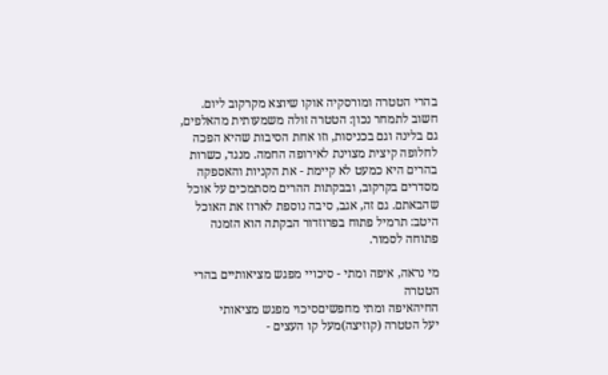בהרי הטטרה ומורסקיה אוקו שיוצא מקרקוב ליום. חשוב לתמחר נכון: הטטרה זולה משמעותית מהאלפים, גם בלינה וגם בכניסות, וזו אחת הסיבות שהיא הפכה לחלופה קיצית מצוינת לאירופה החמה. מנגד, כשרות בהרים היא כמעט לא קיימת - את הקניות והאספקה מסדרים בקרקוב, ובבקתות ההרים מסתמכים על אוכל שהבאתם. גם זה, אגב, סיבה נוספת לארוז את האוכל היטב: תרמיל פתוח בפרוזדור הבקתה הוא הזמנה פתוחה לסמור.

מי נראה, איפה ומתי - סיכויי מפגש מציאותיים בהרי הטטרה
החיהאיפה ומתי מחפשיםסיכוי מפגש מציאותי
יעל הטטרה (קוזיצה)מעל קו העצים -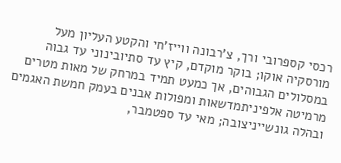רכסי קספרובי ורך, צ'רבונה ווייז'חי והקטע העליון מעל מורסקיה אוקו; בוקר מוקדם, קיץ עד סתיובינוני עד גבוה במסלולים הגבוהים, אך כמעט תמיד במרחק של מאות מטרים
מרמיטה אלפיניתמדשאות ומפולות אבנים בעמק חמשת האגמים ובהלה גונשייניצובה; מאי עד ספטמבר,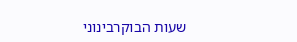שעות הבוקרבינוני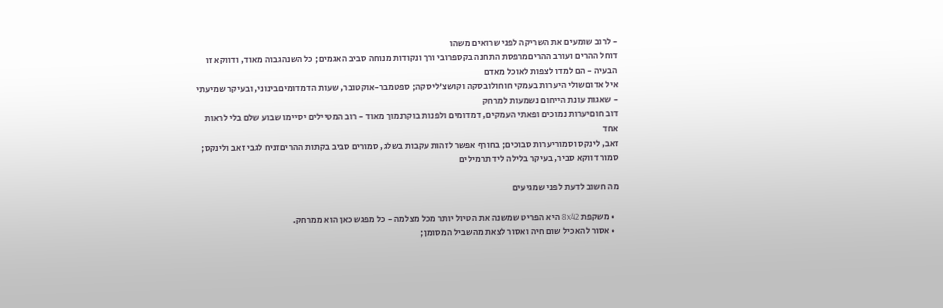- לרוב שומעים את השריקה לפני שרואים משהו
דוחל ההרים ועורב ההריםמרפסת התחנה בקספרובי ורך ונקודות מנוחה סביב האגמים; כל השנהגבוה מאוד, ודווקא זו הבעיה - הם למדו לצפות לאוכל מאדם
איל אדוםשולי היערות בעמקי חוחולובסקה וקושצ'ליסקה; ספטמבר-אוקטובר, שעות הדמדומיםבינוני, ובעיקר שמיעתי - שאגות עונת הייחום נשמעות למרחק
דוב חוםיערות נמוכים ופאתי העמקים, דמדומים ולפנות בוקרנמוך מאוד - רוב המטיילים יסיימו שבוע שלם בלי לראות אחד
זאב, לינקס וסמוריערות סבוכים; בחורף אפשר לזהות עקבות בשלג, סמורים סביב בקתות ההריםזניח לגבי זאב ולינקס; סמור דווקא סביר, בעיקר בלילה ליד תרמילים

מה חשוב לדעת לפני שמגיעים

  • משקפת 8x42 היא הפריט שמשנה את הטיול יותר מכל מצלמה - כל מפגש כאן הוא ממרחק.
  • אסור להאכיל שום חיה ואסור לצאת מהשביל המסומן;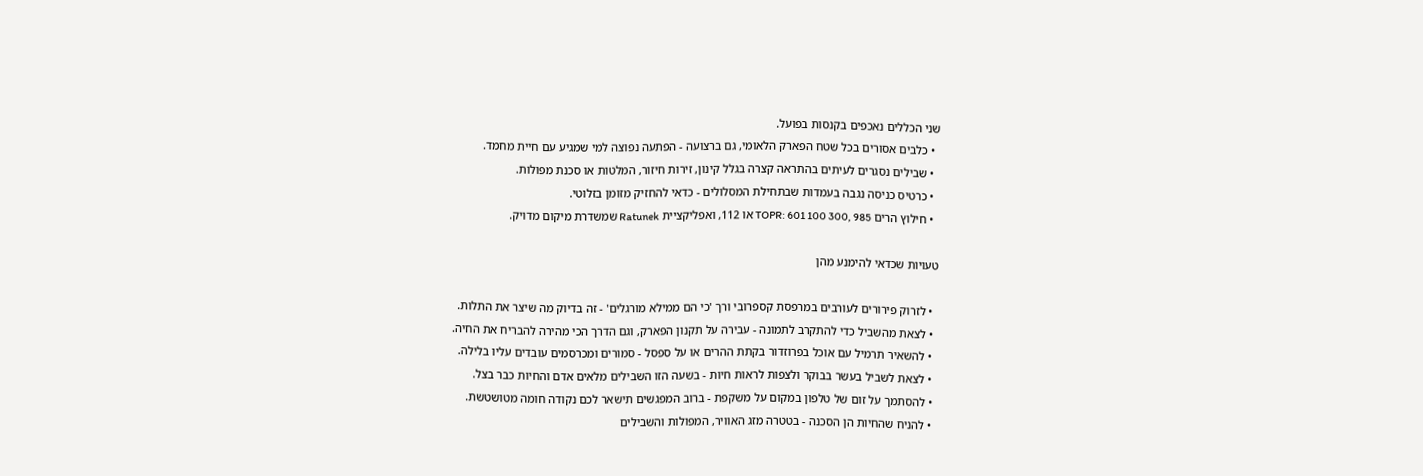שני הכללים נאכפים בקנסות בפועל.
  • כלבים אסורים בכל שטח הפארק הלאומי, גם ברצועה - הפתעה נפוצה למי שמגיע עם חיית מחמד.
  • שבילים נסגרים לעיתים בהתראה קצרה בגלל קינון, זירות חיזור, המלטות או סכנת מפולות.
  • כרטיס כניסה נגבה בעמדות שבתחילת המסלולים - כדאי להחזיק מזומן בזלוטי.
  • חילוץ הרים TOPR: 601 100 300, 985 או 112, ואפליקציית Ratunek שמשדרת מיקום מדויק.

טעויות שכדאי להימנע מהן

  • לזרוק פירורים לעורבים במרפסת קספרובי ורך 'כי הם ממילא מורגלים' - זה בדיוק מה שיצר את התלות.
  • לצאת מהשביל כדי להתקרב לתמונה - עבירה על תקנון הפארק, וגם הדרך הכי מהירה להבריח את החיה.
  • להשאיר תרמיל עם אוכל בפרוזדור בקתת ההרים או על ספסל - סמורים ומכרסמים עובדים עליו בלילה.
  • לצאת לשביל בעשר בבוקר ולצפות לראות חיות - בשעה הזו השבילים מלאים אדם והחיות כבר בצל.
  • להסתמך על זום של טלפון במקום על משקפת - ברוב המפגשים תישאר לכם נקודה חומה מטושטשת.
  • להניח שהחיות הן הסכנה - בטטרה מזג האוויר, המפולות והשבילים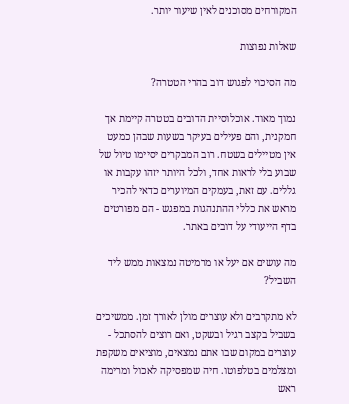המקורחים מסוכנים לאין שיעור יותר.

שאלות נפוצות

מה הסיכוי לפגוש דוב בהרי הטטרה?

נמוך מאוד. אוכלוסיית הדובים בטטרה קיימת אך חמקנית, והם פעילים בעיקר בשעות שבהן כמעט אין מטיילים בשטח. רוב המבקרים יסיימו טיול של שבוע בלי לראות אחד, ולכל היותר יזהו עקבות או גללים. עם זאת, בעמקים המיוערים כדאי להכיר מראש את כללי ההתנהגות במפגש - הם מפורטים בדף הייעודי על דובים באתר.

מה עושים אם יעל או מרמיטה נמצאות ממש ליד השביל?

לא מתקרבים ולא עוצרים מולן לאורך זמן. ממשיכים בשביל בקצב רגיל ובשקט, ואם רוצים להסתכל - עוצרים במקום שבו אתם נמצאים, מוציאים משקפת ומצלמים בטלפוטו. חיה שמפסיקה לאכול ומרימה ראש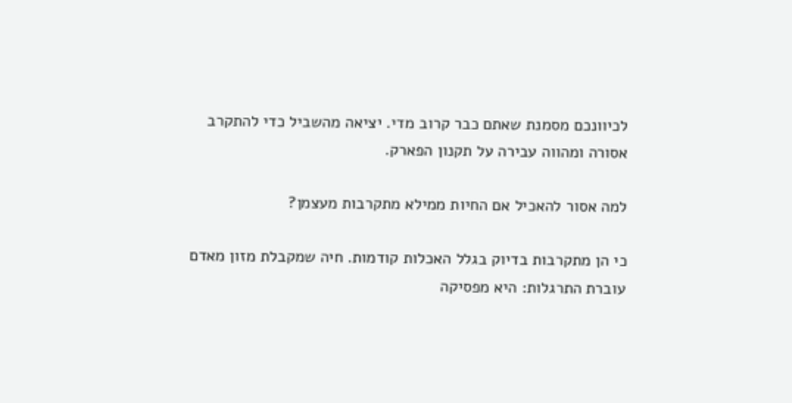לכיוונכם מסמנת שאתם כבר קרוב מדי. יציאה מהשביל כדי להתקרב אסורה ומהווה עבירה על תקנון הפארק.

למה אסור להאכיל אם החיות ממילא מתקרבות מעצמן?

כי הן מתקרבות בדיוק בגלל האכלות קודמות. חיה שמקבלת מזון מאדם עוברת התרגלות: היא מפסיקה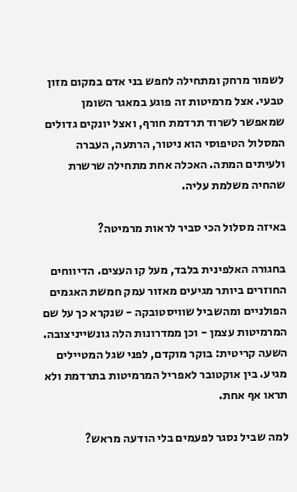לשמור מרחק ומתחילה לחפש בני אדם במקום מזון טבעי. אצל מרמיטות זה פוגע במאגר השומן שמאפשר לשרוד תרדמת חורף, ואצל יונקים גדולים המסלול הטיפוסי הוא ניטור, הרתעה, העברה ולעיתים המתה. האכלה אחת מתחילה שרשרת שהחיה משלמת עליה.

באיזה מסלול הכי סביר לראות מרמיטה?

בחגורה האלפינית בלבד, מעל קו העצים. הדיווחים החוזרים ביותר מגיעים מאזור עמק חמשת האגמים הפולניים ומהשביל שוויסטובקה - שנקרא כך על שם המרמיטות עצמן - וכן ממדרונות הלה גונשייניצובה. השעה קריטית: בוקר מוקדם, לפני שגל המטיילים מגיע. בין אוקטובר לאפריל המרמיטות בתרדמת ולא תראו אף אחת.

למה שביל נסגר לפעמים בלי הודעה מראש?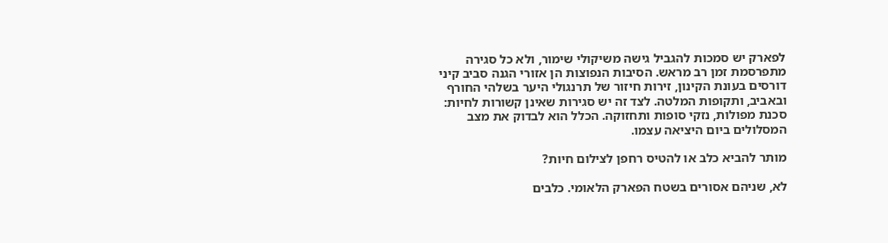לפארק יש סמכות להגביל גישה משיקולי שימור, ולא כל סגירה מתפרסמת זמן רב מראש. הסיבות הנפוצות הן אזורי הגנה סביב קיני דורסים בעונת הקינון, זירות חיזור של תרנגולי היער בשלהי החורף ובאביב, ותקופות המלטה. לצד זה יש סגירות שאינן קשורות לחיות: סכנת מפולות, נזקי סופות ותחזוקה. הכלל הוא לבדוק את מצב המסלולים ביום היציאה עצמו.

מותר להביא כלב או להטיס רחפן לצילום חיות?

לא, שניהם אסורים בשטח הפארק הלאומי. כלבים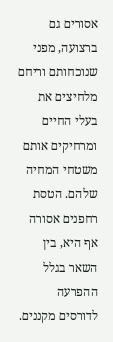אסורים גם ברצועה, מפני שנוכחותם וריחם מלחיצים את בעלי החיים ומרחיקים אותם משטחי המחיה שלהם. הטסת רחפנים אסורה אף היא, בין השאר בגלל ההפרעה לדורסים מקננים.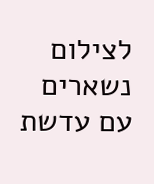לצילום נשארים עם עדשת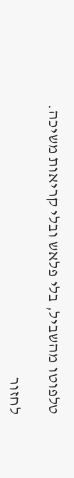טלפוטו מהשביל, בלי פלאש ובלי קריאות משיכה.

לחזור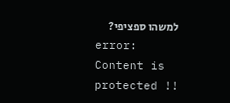למשהו ספציפי?
error: Content is protected !!